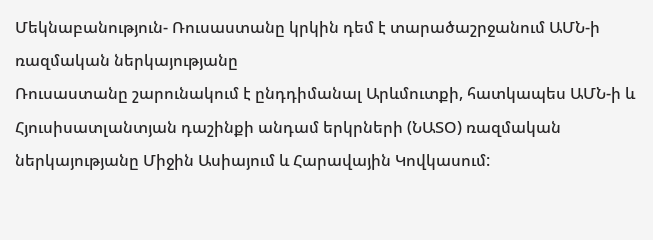Մեկնաբանություն- Ռուսաստանը կրկին դեմ է տարածաշրջանում ԱՄՆ-ի ռազմական ներկայությանը
Ռուսաստանը շարունակում է ընդդիմանալ Արևմուտքի, հատկապես ԱՄՆ-ի և Հյուսիսատլանտյան դաշինքի անդամ երկրների (ՆԱՏՕ) ռազմական ներկայությանը Միջին Ասիայում և Հարավային Կովկասում: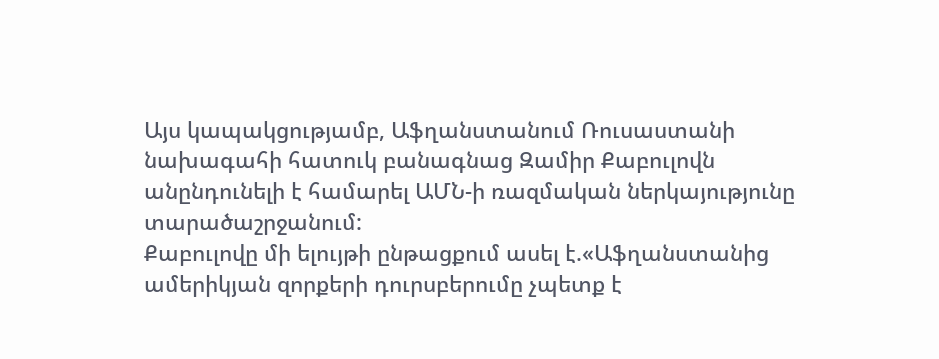Այս կապակցությամբ, Աֆղանստանում Ռուսաստանի նախագահի հատուկ բանագնաց Զամիր Քաբուլովն անընդունելի է համարել ԱՄՆ-ի ռազմական ներկայությունը տարածաշրջանում:
Քաբուլովը մի ելույթի ընթացքում ասել է.«Աֆղանստանից ամերիկյան զորքերի դուրսբերումը չպետք է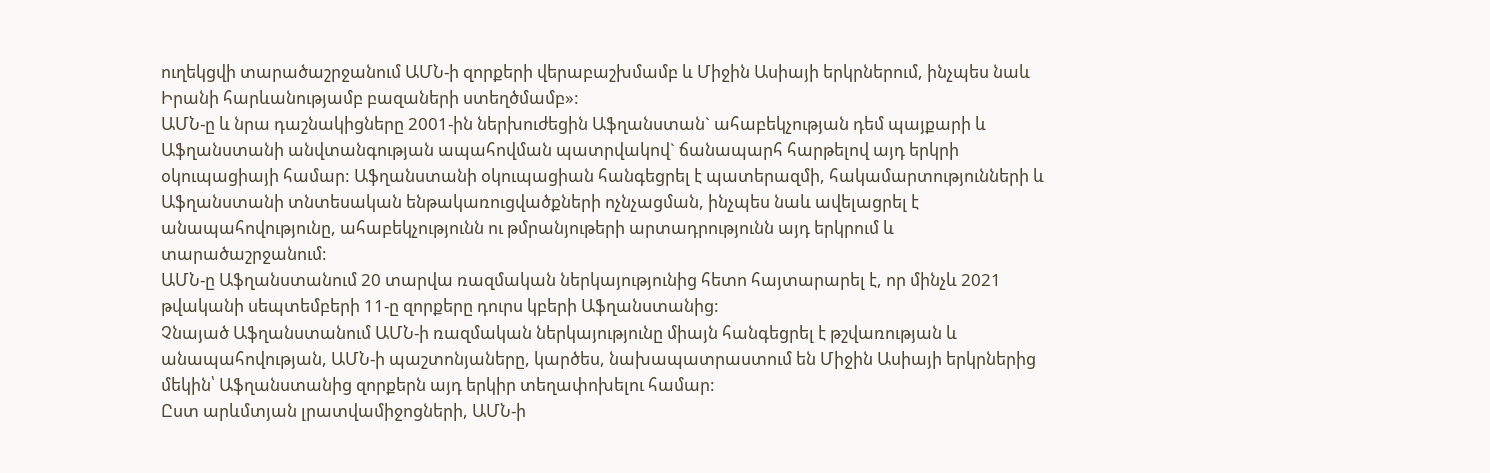ուղեկցվի տարածաշրջանում ԱՄՆ-ի զորքերի վերաբաշխմամբ և Միջին Ասիայի երկրներում, ինչպես նաև Իրանի հարևանությամբ բազաների ստեղծմամբ»:
ԱՄՆ-ը և նրա դաշնակիցները 2001-ին ներխուժեցին Աֆղանստան` ահաբեկչության դեմ պայքարի և Աֆղանստանի անվտանգության ապահովման պատրվակով` ճանապարհ հարթելով այդ երկրի օկուպացիայի համար: Աֆղանստանի օկուպացիան հանգեցրել է պատերազմի, հակամարտությունների և Աֆղանստանի տնտեսական ենթակառուցվածքների ոչնչացման, ինչպես նաև ավելացրել է անապահովությունը, ահաբեկչությունն ու թմրանյութերի արտադրությունն այդ երկրում և տարածաշրջանում:
ԱՄՆ-ը Աֆղանստանում 20 տարվա ռազմական ներկայությունից հետո հայտարարել է, որ մինչև 2021 թվականի սեպտեմբերի 11-ը զորքերը դուրս կբերի Աֆղանստանից:
Չնայած Աֆղանստանում ԱՄՆ-ի ռազմական ներկայությունը միայն հանգեցրել է թշվառության և անապահովության, ԱՄՆ-ի պաշտոնյաները, կարծես, նախապատրաստում են Միջին Ասիայի երկրներից մեկին՝ Աֆղանստանից զորքերն այդ երկիր տեղափոխելու համար:
Ըստ արևմտյան լրատվամիջոցների, ԱՄՆ-ի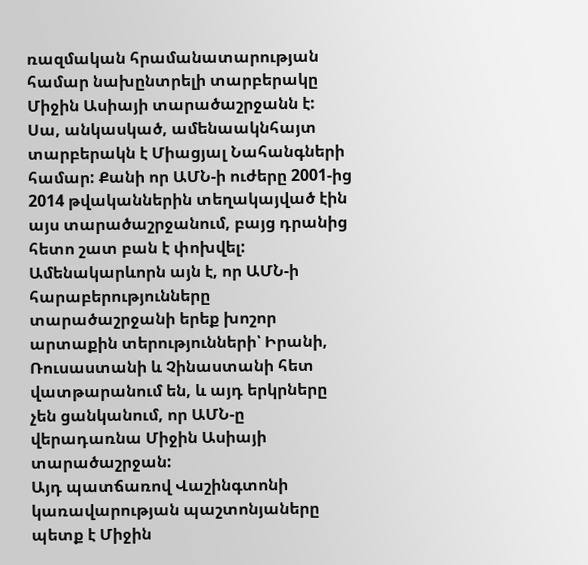ռազմական հրամանատարության համար նախընտրելի տարբերակը Միջին Ասիայի տարածաշրջանն է:
Սա, անկասկած, ամենաակնհայտ տարբերակն է Միացյալ Նահանգների համար: Քանի որ ԱՄՆ-ի ուժերը 2001-ից 2014 թվականներին տեղակայված էին այս տարածաշրջանում, բայց դրանից հետո շատ բան է փոխվել:
Ամենակարևորն այն է, որ ԱՄՆ-ի հարաբերությունները տարածաշրջանի երեք խոշոր արտաքին տերությունների՝ Իրանի, Ռուսաստանի և Չինաստանի հետ վատթարանում են, և այդ երկրները չեն ցանկանում, որ ԱՄՆ-ը վերադառնա Միջին Ասիայի տարածաշրջան:
Այդ պատճառով Վաշինգտոնի կառավարության պաշտոնյաները պետք է Միջին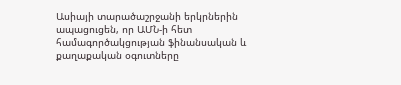Ասիայի տարածաշրջանի երկրներին ապացուցեն, որ ԱՄՆ-ի հետ համագործակցության ֆինանսական և քաղաքական օգուտները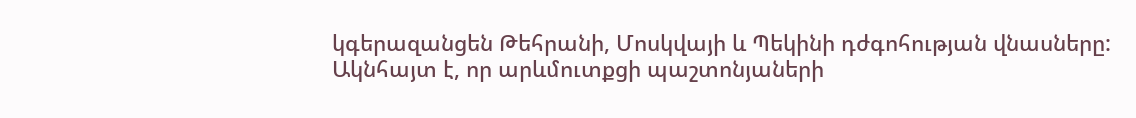կգերազանցեն Թեհրանի, Մոսկվայի և Պեկինի դժգոհության վնասները:
Ակնհայտ է, որ արևմուտքցի պաշտոնյաների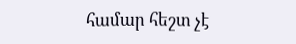համար հեշտ չէ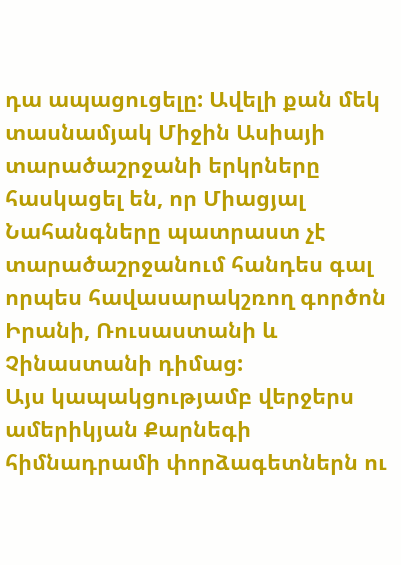դա ապացուցելը: Ավելի քան մեկ տասնամյակ Միջին Ասիայի տարածաշրջանի երկրները հասկացել են, որ Միացյալ Նահանգները պատրաստ չէ տարածաշրջանում հանդես գալ որպես հավասարակշռող գործոն Իրանի, Ռուսաստանի և Չինաստանի դիմաց:
Այս կապակցությամբ վերջերս ամերիկյան Քարնեգի հիմնադրամի փորձագետներն ու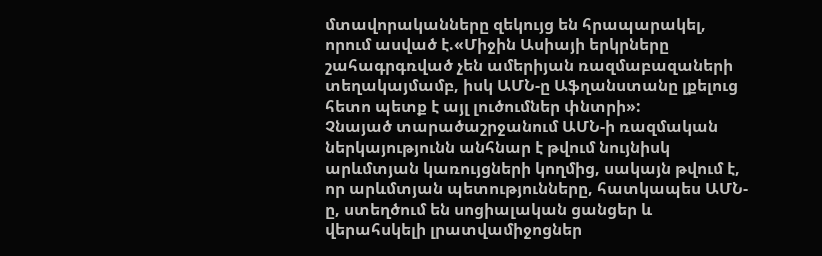մտավորականները զեկույց են հրապարակել, որում ասված է.«Միջին Ասիայի երկրները շահագրգռված չեն ամերիյան ռազմաբազաների տեղակայմամբ, իսկ ԱՄՆ-ը Աֆղանստանը լքելուց հետո պետք է այլ լուծումներ փնտրի»:
Չնայած տարածաշրջանում ԱՄՆ-ի ռազմական ներկայությունն անհնար է թվում նույնիսկ արևմտյան կառույցների կողմից, սակայն թվում է, որ արևմտյան պետությունները, հատկապես ԱՄՆ-ը, ստեղծում են սոցիալական ցանցեր և վերահսկելի լրատվամիջոցներ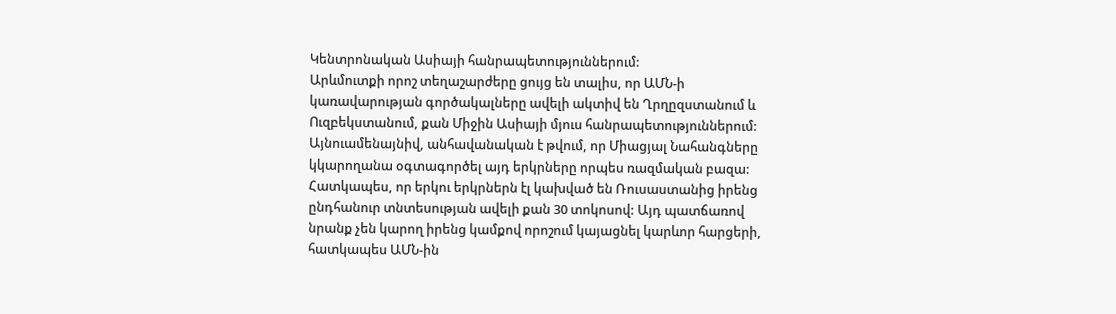Կենտրոնական Ասիայի հանրապետություններում:
Արևմուտքի որոշ տեղաշարժերը ցույց են տալիս, որ ԱՄՆ-ի կառավարության գործակալները ավելի ակտիվ են Ղրղըզստանում և Ուզբեկստանում, քան Միջին Ասիայի մյուս հանրապետություններում: Այնուամենայնիվ, անհավանական է թվում, որ Միացյալ Նահանգները կկարողանա օգտագործել այդ երկրները որպես ռազմական բազա: Հատկապես, որ երկու երկրներն էլ կախված են Ռուսաստանից իրենց ընդհանուր տնտեսության ավելի քան 30 տոկոսով: Այդ պատճառով նրանք չեն կարող իրենց կամքով որոշում կայացնել կարևոր հարցերի, հատկապես ԱՄՆ-ին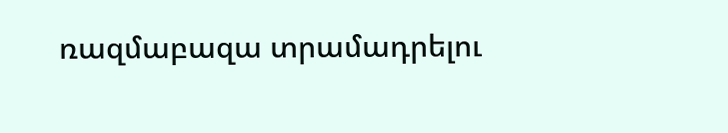ռազմաբազա տրամադրելու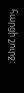հարցի շուրջ: